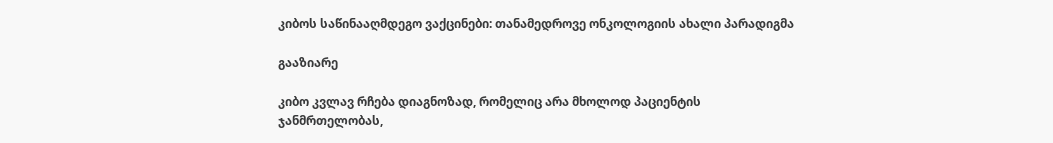კიბოს საწინააღმდეგო ვაქცინები: თანამედროვე ონკოლოგიის ახალი პარადიგმა

გააზიარე

კიბო კვლავ რჩება დიაგნოზად, რომელიც არა მხოლოდ პაციენტის ჯანმრთელობას,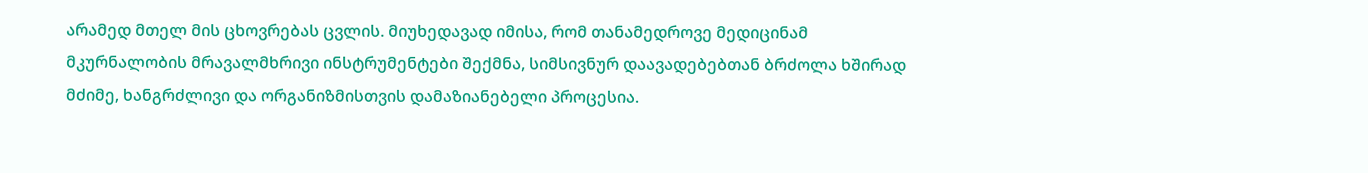არამედ მთელ მის ცხოვრებას ცვლის. მიუხედავად იმისა, რომ თანამედროვე მედიცინამ მკურნალობის მრავალმხრივი ინსტრუმენტები შექმნა, სიმსივნურ დაავადებებთან ბრძოლა ხშირად მძიმე, ხანგრძლივი და ორგანიზმისთვის დამაზიანებელი პროცესია.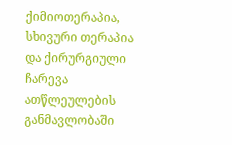ქიმიოთერაპია, სხივური თერაპია და ქირურგიული ჩარევა ათწლეულების განმავლობაში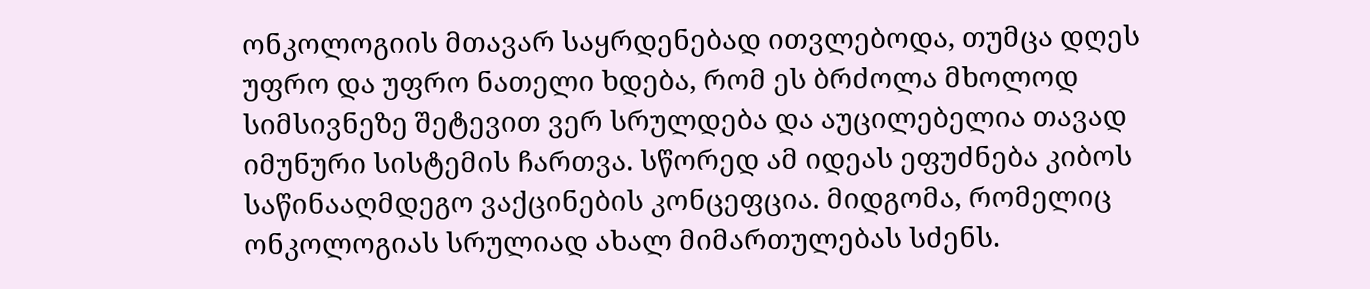ონკოლოგიის მთავარ საყრდენებად ითვლებოდა, თუმცა დღეს უფრო და უფრო ნათელი ხდება, რომ ეს ბრძოლა მხოლოდ სიმსივნეზე შეტევით ვერ სრულდება და აუცილებელია თავად იმუნური სისტემის ჩართვა. სწორედ ამ იდეას ეფუძნება კიბოს საწინააღმდეგო ვაქცინების კონცეფცია. მიდგომა, რომელიც ონკოლოგიას სრულიად ახალ მიმართულებას სძენს.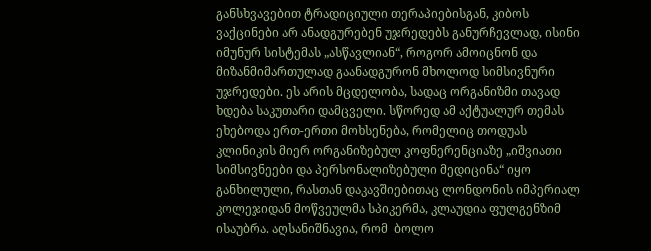განსხვავებით ტრადიციული თერაპიებისგან, კიბოს ვაქცინები არ ანადგურებენ უჯრედებს განურჩევლად, ისინი იმუნურ სისტემას „ასწავლიან“, როგორ ამოიცნონ და მიზანმიმართულად გაანადგურონ მხოლოდ სიმსივნური უჯრედები. ეს არის მცდელობა, სადაც ორგანიზმი თავად ხდება საკუთარი დამცველი. სწორედ ამ აქტუალურ თემას ეხებოდა ერთ-ერთი მოხსენება, რომელიც თოდუას კლინიკის მიერ ორგანიზებულ კოფნერენციაზე „იშვიათი სიმსივნეები და პერსონალიზებული მედიცინა“ იყო განხილული, რასთან დაკავშიებითაც ლონდონის იმპერიალ კოლეჯიდან მოწვეულმა სპიკერმა, კლაუდია ფულგენზიმ ისაუბრა. აღსანიშნავია, რომ  ბოლო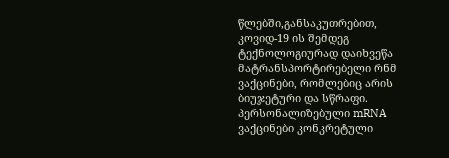წლებში,განსაკუთრებით, კოვიდ-19 ის შემდეგ ტექნოლოგიურად დაიხვეწა მატრანსპორტირებელი რნმ ვაქცინები, რომლებიც არის ბიუჯეტური და სწრაფი. პერსონალიზებული mRNA ვაქცინები კონკრეტული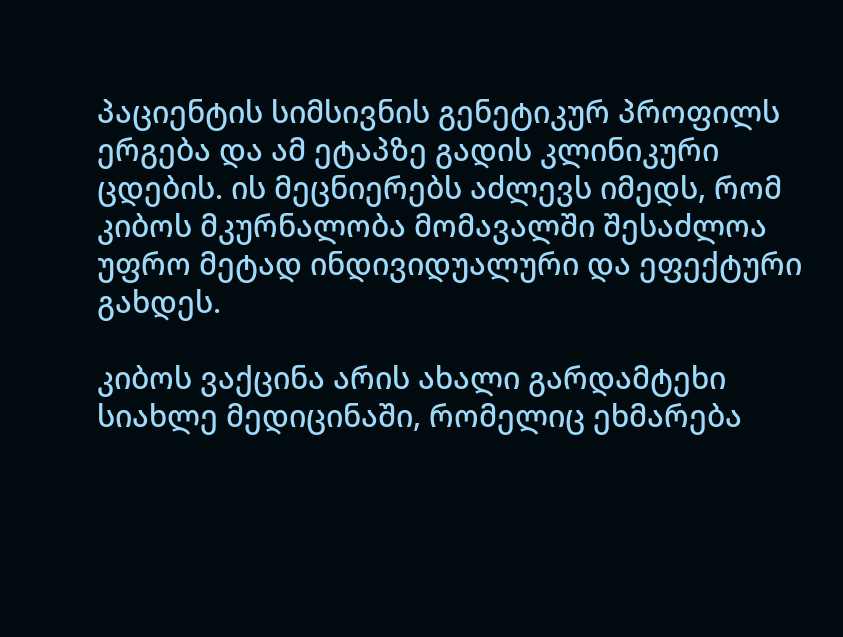პაციენტის სიმსივნის გენეტიკურ პროფილს ერგება და ამ ეტაპზე გადის კლინიკური ცდების. ის მეცნიერებს აძლევს იმედს, რომ კიბოს მკურნალობა მომავალში შესაძლოა უფრო მეტად ინდივიდუალური და ეფექტური გახდეს.

კიბოს ვაქცინა არის ახალი გარდამტეხი სიახლე მედიცინაში, რომელიც ეხმარება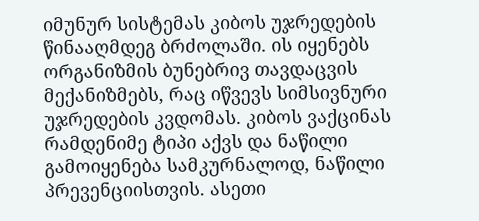იმუნურ სისტემას კიბოს უჯრედების წინააღმდეგ ბრძოლაში. ის იყენებს ორგანიზმის ბუნებრივ თავდაცვის მექანიზმებს, რაც იწვევს სიმსივნური უჯრედების კვდომას. კიბოს ვაქცინას რამდენიმე ტიპი აქვს და ნაწილი გამოიყენება სამკურნალოდ, ნაწილი პრევენციისთვის. ასეთი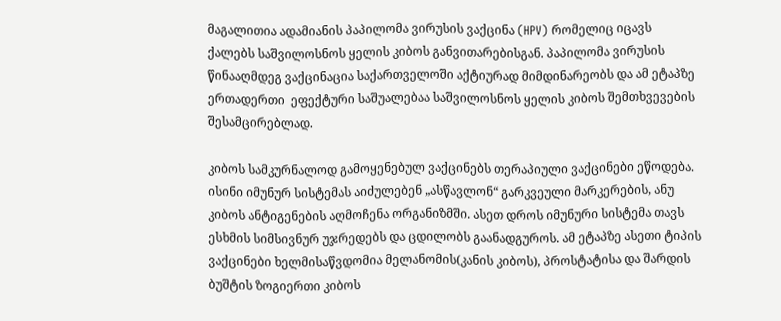მაგალითია ადამიანის პაპილომა ვირუსის ვაქცინა (HPV) რომელიც იცავს ქალებს საშვილოსნოს ყელის კიბოს განვითარებისგან. პაპილომა ვირუსის წინააღმდეგ ვაქცინაცია საქართველოში აქტიურად მიმდინარეობს და ამ ეტაპზე ერთადერთი  ეფექტური საშუალებაა საშვილოსნოს ყელის კიბოს შემთხვევების შესამცირებლად.

კიბოს სამკურნალოდ გამოყენებულ ვაქცინებს თერაპიული ვაქცინები ეწოდება. ისინი იმუნურ სისტემას აიძულებენ „ასწავლონ“ გარკვეული მარკერების, ანუ კიბოს ანტიგენების აღმოჩენა ორგანიზმში. ასეთ დროს იმუნური სისტემა თავს ესხმის სიმსივნურ უჯრედებს და ცდილობს გაანადგუროს. ამ ეტაპზე ასეთი ტიპის ვაქცინები ხელმისაწვდომია მელანომის(კანის კიბოს), პროსტატისა და შარდის ბუშტის ზოგიერთი კიბოს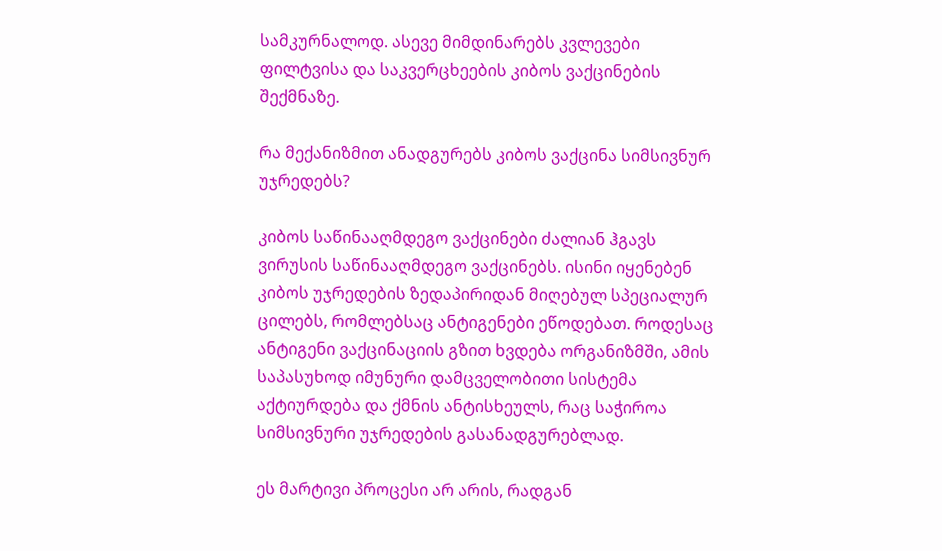სამკურნალოდ. ასევე მიმდინარებს კვლევები ფილტვისა და საკვერცხეების კიბოს ვაქცინების შექმნაზე.

რა მექანიზმით ანადგურებს კიბოს ვაქცინა სიმსივნურ უჯრედებს?

კიბოს საწინააღმდეგო ვაქცინები ძალიან ჰგავს ვირუსის საწინააღმდეგო ვაქცინებს. ისინი იყენებენ კიბოს უჯრედების ზედაპირიდან მიღებულ სპეციალურ ცილებს, რომლებსაც ანტიგენები ეწოდებათ. როდესაც ანტიგენი ვაქცინაციის გზით ხვდება ორგანიზმში, ამის საპასუხოდ იმუნური დამცველობითი სისტემა აქტიურდება და ქმნის ანტისხეულს, რაც საჭიროა სიმსივნური უჯრედების გასანადგურებლად.

ეს მარტივი პროცესი არ არის, რადგან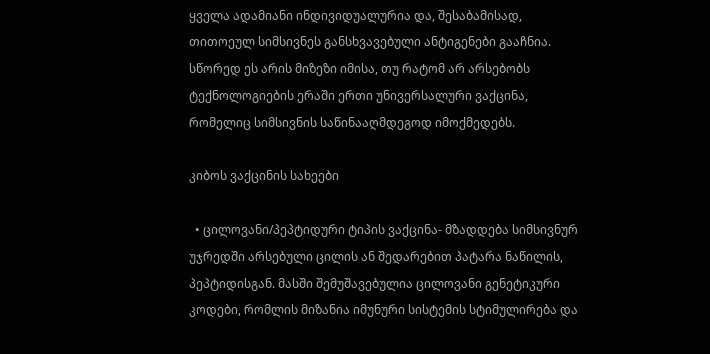ყველა ადამიანი ინდივიდუალურია და, შესაბამისად, თითოეულ სიმსივნეს განსხვავებული ანტიგენები გააჩნია. სწორედ ეს არის მიზეზი იმისა, თუ რატომ არ არსებობს ტექნოლოგიების ერაში ერთი უნივერსალური ვაქცინა, რომელიც სიმსივნის საწინააღმდეგოდ იმოქმედებს.

კიბოს ვაქცინის სახეები

  • ცილოვანი/პეპტიდური ტიპის ვაქცინა- მზადდება სიმსივნურ უჯრედში არსებული ცილის ან შედარებით პატარა ნაწილის, პეპტიდისგან. მასში შემუშავებულია ცილოვანი გენეტიკური კოდები, რომლის მიზანია იმუნური სისტემის სტიმულირება და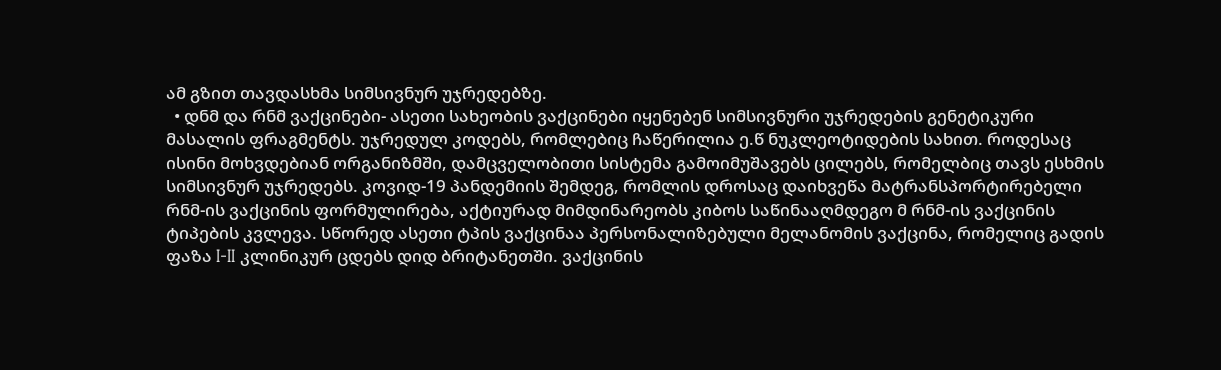ამ გზით თავდასხმა სიმსივნურ უჯრედებზე.
  • დნმ და რნმ ვაქცინები- ასეთი სახეობის ვაქცინები იყენებენ სიმსივნური უჯრედების გენეტიკური მასალის ფრაგმენტს. უჯრედულ კოდებს, რომლებიც ჩაწერილია ე.წ ნუკლეოტიდების სახით. როდესაც ისინი მოხვდებიან ორგანიზმში, დამცველობითი სისტემა გამოიმუშავებს ცილებს, რომელბიც თავს ესხმის სიმსივნურ უჯრედებს. კოვიდ-19 პანდემიის შემდეგ, რომლის დროსაც დაიხვეწა მატრანსპორტირებელი რნმ-ის ვაქცინის ფორმულირება, აქტიურად მიმდინარეობს კიბოს საწინააღმდეგო მ რნმ-ის ვაქცინის ტიპების კვლევა. სწორედ ასეთი ტპის ვაქცინაა პერსონალიზებული მელანომის ვაქცინა, რომელიც გადის ფაზა I-II კლინიკურ ცდებს დიდ ბრიტანეთში. ვაქცინის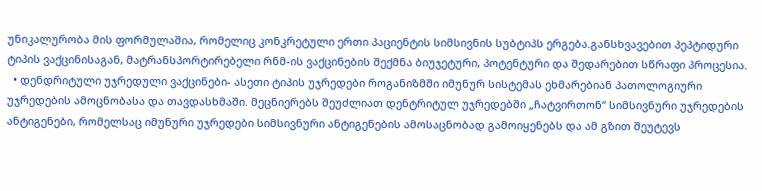უნიკალურობა მის ფორმულაშია, რომელიც კონკრეტული ერთი პაციენტის სიმსივნის სუბტიპს ერგება.განსხვავებით პეპტიდური ტიპის ვაქცინისაგან, მატრანსპორტირებელი რნმ-ის ვაქცინების შექმნა ბიუჯეტური, პოტენტური და შედარებით სწრაფი პროცესია.
  • დენდრიტული უჯრედული ვაქცინები- ასეთი ტიპის უჯრედები როგანიზმში იმუნურ სისტემას ეხმარებიან პათოლოგიური უჯრედების ამოცნობასა და თავდასხმაში. მეცნიერებს შეუძლიათ დენტრიტულ უჯრედებში „ჩატვირთონ“ სიმსივნური უჯრედების ანტიგენები, რომელსაც იმუნური უჯრედები სიმსივნური ანტიგენების ამოსაცნობად გამოიყენებს და ამ გზით შეუტევს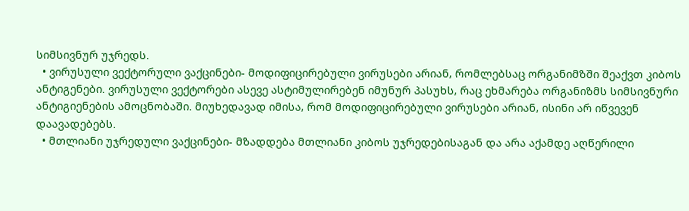სიმსივნურ უჯრედს.
  • ვირუსული ვექტორული ვაქცინები- მოდიფიცირებული ვირუსები არიან, რომლებსაც ორგანიმზში შეაქვთ კიბოს ანტიგენები. ვირუსული ვექტორები ასევე ასტიმულირებენ იმუნურ პასუხს, რაც ეხმარება ორგანიზმს სიმსივნური ანტიგიენების ამოცნობაში. მიუხედავად იმისა, რომ მოდიფიცირებული ვირუსები არიან, ისინი არ იწვევენ დაავადებებს.
  • მთლიანი უჯრედული ვაქცინები- მზადდება მთლიანი კიბოს უჯრედებისაგან და არა აქამდე აღწერილი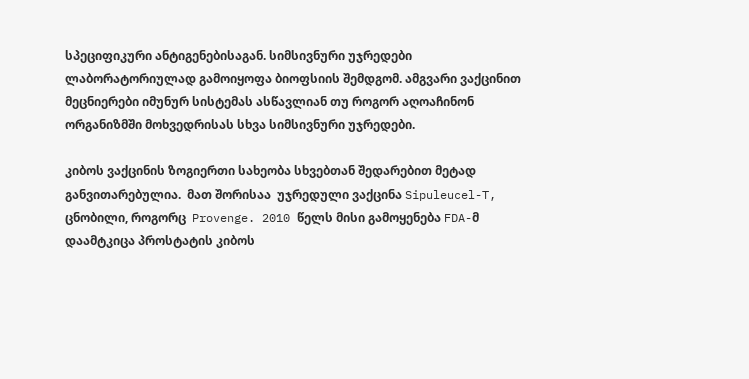სპეციფიკური ანტიგენებისაგან. სიმსივნური უჯრედები ლაბორატორიულად გამოიყოფა ბიოფსიის შემდგომ. ამგვარი ვაქცინით მეცნიერები იმუნურ სისტემას ასწავლიან თუ როგორ აღოაჩინონ ორგანიზმში მოხვედრისას სხვა სიმსივნური უჯრედები.

კიბოს ვაქცინის ზოგიერთი სახეობა სხვებთან შედარებით მეტად განვითარებულია.  მათ შორისაა  უჯრედული ვაქცინა Sipuleucel-T, ცნობილი, როგორც  Provenge. 2010 წელს მისი გამოყენება FDA-მ დაამტკიცა პროსტატის კიბოს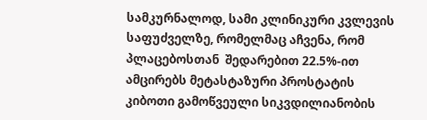სამკურნალოდ, სამი კლინიკური კვლევის საფუძველზე, რომელმაც აჩვენა, რომ პლაცებოსთან  შედარებით 22.5%-ით ამცირებს მეტასტაზური პროსტატის კიბოთი გამოწვეული სიკვდილიანობის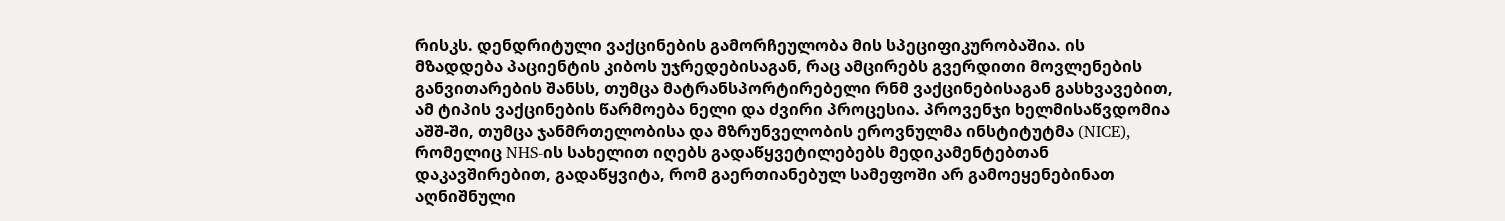რისკს. დენდრიტული ვაქცინების გამორჩეულობა მის სპეციფიკურობაშია. ის მზადდება პაციენტის კიბოს უჯრედებისაგან, რაც ამცირებს გვერდითი მოვლენების განვითარების შანსს, თუმცა მატრანსპორტირებელი რნმ ვაქცინებისაგან გასხვავებით, ამ ტიპის ვაქცინების წარმოება ნელი და ძვირი პროცესია. პროვენჯი ხელმისაწვდომია აშშ-ში, თუმცა ჯანმრთელობისა და მზრუნველობის ეროვნულმა ინსტიტუტმა (NICE), რომელიც NHS-ის სახელით იღებს გადაწყვეტილებებს მედიკამენტებთან დაკავშირებით, გადაწყვიტა, რომ გაერთიანებულ სამეფოში არ გამოეყენებინათ აღნიშნული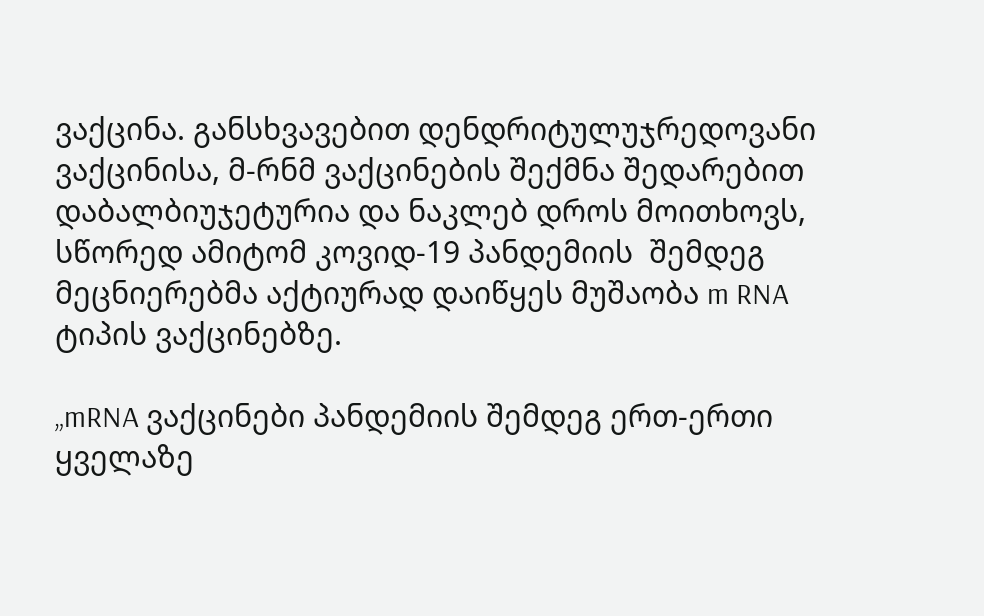ვაქცინა. განსხვავებით დენდრიტულუჯრედოვანი ვაქცინისა, მ-რნმ ვაქცინების შექმნა შედარებით დაბალბიუჯეტურია და ნაკლებ დროს მოითხოვს, სწორედ ამიტომ კოვიდ-19 პანდემიის  შემდეგ მეცნიერებმა აქტიურად დაიწყეს მუშაობა m RNA ტიპის ვაქცინებზე.

„mRNA ვაქცინები პანდემიის შემდეგ ერთ-ერთი ყველაზე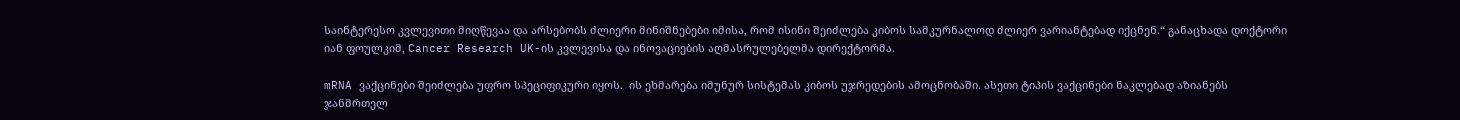საინტერესო კვლევითი მიღწევაა და არსებობს ძლიერი მინიშნებები იმისა, რომ ისინი შეიძლება კიბოს სამკურნალოდ ძლიერ ვარიანტებად იქცნენ.“ განაცხადა დოქტორი იან ფოულკიმ, Cancer Research UK-ის კვლევისა და ინოვაციების აღმასრულებელმა დირექტორმა.

mRNA ვაქცინები შეიძლება უფრო სპეციფიკური იყოს.  ის ეხმარება იმუნურ სისტემას კიბოს უჯრედების ამოცნობაში. ასეთი ტიპის ვაქცინები ნაკლებად აზიანებს ჯანმრთელ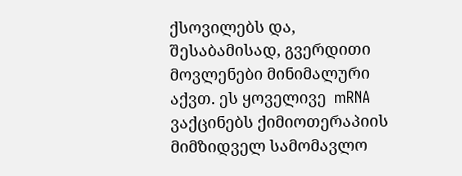ქსოვილებს და, შესაბამისად, გვერდითი მოვლენები მინიმალური აქვთ. ეს ყოველივე  mRNA ვაქცინებს ქიმიოთერაპიის მიმზიდველ სამომავლო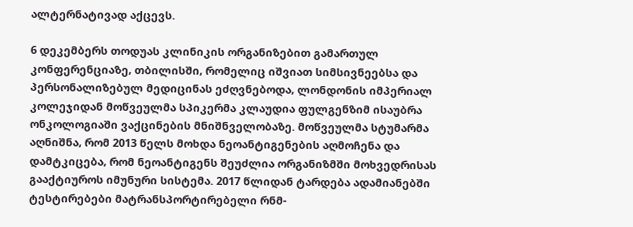ალტერნატივად აქცევს.

6 დეკემბერს თოდუას კლინიკის ორგანიზებით გამართულ კონფერენციაზე, თბილისში, რომელიც იშვიათ სიმსივნეებსა და პერსონალიზებულ მედიცინას ეძღვნებოდა, ლონდონის იმპერიალ კოლეჯიდან მოწვეულმა სპიკერმა კლაუდია ფულგენზიმ ისაუბრა ონკოლოგიაში ვაქცინების მნიშნველობაზე. მოწვეულმა სტუმარმა აღნიშნა, რომ 2013 წელს მოხდა ნეოანტიგენების აღმოჩენა და დამტკიცება, რომ ნეოანტიგენს შეუძლია ორგანიზმში მოხვედრისას გააქტიუროს იმუნური სისტემა. 2017 წლიდან ტარდება ადამიანებში ტესტირებები მატრანსპორტირებელი რნმ-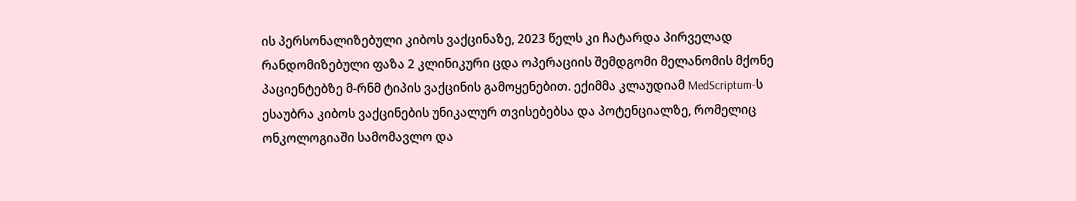ის პერსონალიზებული კიბოს ვაქცინაზე, 2023 წელს კი ჩატარდა პირველად რანდომიზებული ფაზა 2 კლინიკური ცდა ოპერაციის შემდგომი მელანომის მქონე პაციენტებზე მ-რნმ ტიპის ვაქცინის გამოყენებით. ექიმმა კლაუდიამ MedScriptum-ს ესაუბრა კიბოს ვაქცინების უნიკალურ თვისებებსა და პოტენციალზე, რომელიც ონკოლოგიაში სამომავლო და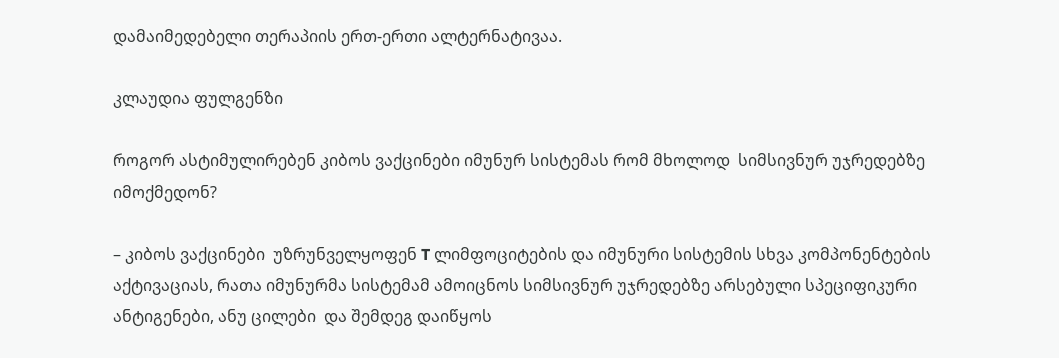დამაიმედებელი თერაპიის ერთ-ერთი ალტერნატივაა.

კლაუდია ფულგენზი

როგორ ასტიმულირებენ კიბოს ვაქცინები იმუნურ სისტემას რომ მხოლოდ  სიმსივნურ უჯრედებზე იმოქმედონ?

– კიბოს ვაქცინები  უზრუნველყოფენ T ლიმფოციტების და იმუნური სისტემის სხვა კომპონენტების აქტივაციას, რათა იმუნურმა სისტემამ ამოიცნოს სიმსივნურ უჯრედებზე არსებული სპეციფიკური ანტიგენები, ანუ ცილები  და შემდეგ დაიწყოს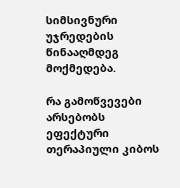სიმსივნური უჯრედების წინააღმდეგ მოქმედება.

რა გამოწვევები არსებობს ეფექტური თერაპიული კიბოს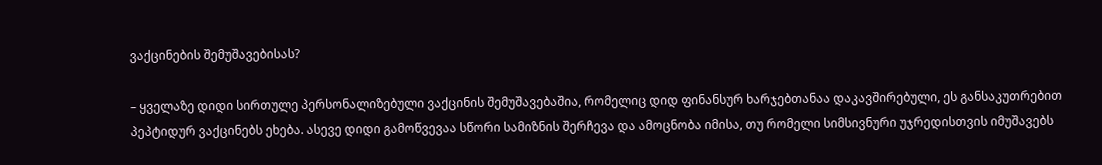ვაქცინების შემუშავებისას?

– ყველაზე დიდი სირთულე პერსონალიზებული ვაქცინის შემუშავებაშია, რომელიც დიდ ფინანსურ ხარჯებთანაა დაკავშირებული, ეს განსაკუთრებით პეპტიდურ ვაქცინებს ეხება. ასევე დიდი გამოწვევაა სწორი სამიზნის შერჩევა და ამოცნობა იმისა, თუ რომელი სიმსივნური უჯრედისთვის იმუშავებს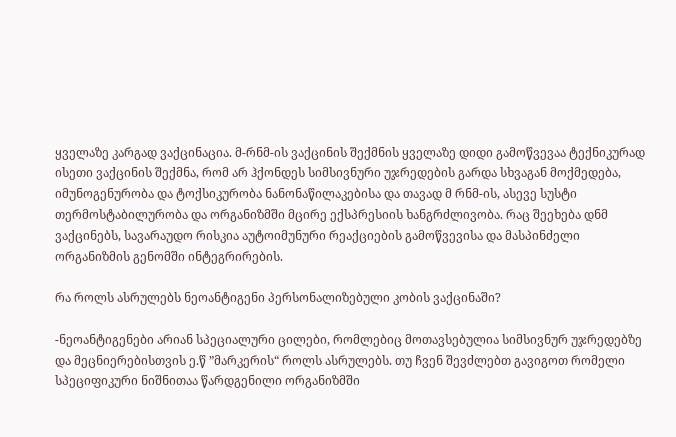ყველაზე კარგად ვაქცინაცია. მ-რნმ-ის ვაქცინის შექმნის ყველაზე დიდი გამოწვევაა ტექნიკურად ისეთი ვაქცინის შექმნა, რომ არ ჰქონდეს სიმსივნური უჯრედების გარდა სხვაგან მოქმედება, იმუნოგენურობა და ტოქსიკურობა ნანონაწილაკებისა და თავად მ რნმ-ის, ასევე სუსტი თერმოსტაბილურობა და ორგანიზმში მცირე ექსპრესიის ხანგრძლივობა. რაც შეეხება დნმ ვაქცინებს, სავარაუდო რისკია აუტოიმუნური რეაქციების გამოწვევისა და მასპინძელი ორგანიზმის გენომში ინტეგრირების.

რა როლს ასრულებს ნეოანტიგენი პერსონალიზებული კობის ვაქცინაში?

-ნეოანტიგენები არიან სპეციალური ცილები, რომლებიც მოთავსებულია სიმსივნურ უჯრედებზე და მეცნიერებისთვის ე.წ ”მარკერის“ როლს ასრულებს. თუ ჩვენ შევძლებთ გავიგოთ რომელი სპეციფიკური ნიშნითაა წარდგენილი ორგანიზმში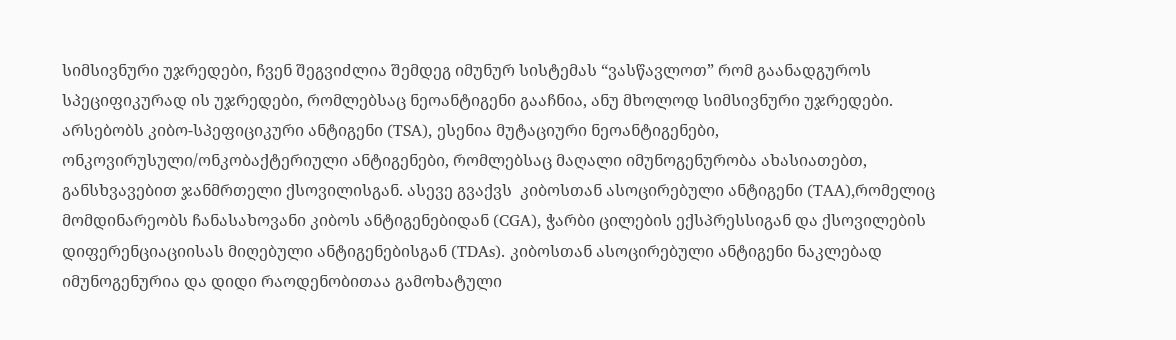სიმსივნური უჯრედები, ჩვენ შეგვიძლია შემდეგ იმუნურ სისტემას “ვასწავლოთ” რომ გაანადგუროს სპეციფიკურად ის უჯრედები, რომლებსაც ნეოანტიგენი გააჩნია, ანუ მხოლოდ სიმსივნური უჯრედები. არსებობს კიბო-სპეფიციკური ანტიგენი (TSA), ესენია მუტაციური ნეოანტიგენები, ონკოვირუსული/ონკობაქტერიული ანტიგენები, რომლებსაც მაღალი იმუნოგენურობა ახასიათებთ, განსხვავებით ჯანმრთელი ქსოვილისგან. ასევე გვაქვს  კიბოსთან ასოცირებული ანტიგენი (TAA),რომელიც მომდინარეობს ჩანასახოვანი კიბოს ანტიგენებიდან (CGA), ჭარბი ცილების ექსპრესსიგან და ქსოვილების დიფერენციაციისას მიღებული ანტიგენებისგან (TDAs). კიბოსთან ასოცირებული ანტიგენი ნაკლებად იმუნოგენურია და დიდი რაოდენობითაა გამოხატული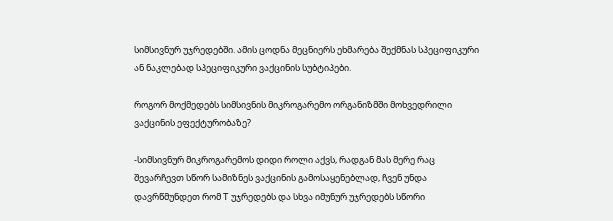სიმსივნურ უჯრედებში. ამის ცოდნა მეცნიერს ეხმარება შექმნას სპეციფიკური ან ნაკლებად სპეციფიკური ვაქცინის სუბტიპები.

როგორ მოქმედებს სიმსივნის მიკროგარემო ორგანიზმში მოხვედრილი ვაქცინის ეფექტურობაზე?

-სიმსივნურ მიკროგარემოს დიდი როლი აქვს, რადგან მას მერე რაც შევარჩევთ სწორ სამიზნეს ვაქცინის გამოსაყენებლად, ჩვენ უნდა დავრწმუნდეთ რომ T უჯრედებს და სხვა იმუნურ უჯრედებს სწორი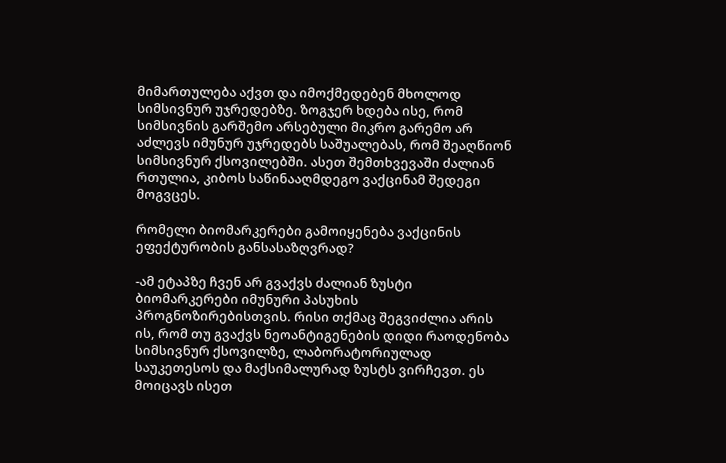მიმართულება აქვთ და იმოქმედებენ მხოლოდ სიმსივნურ უჯრედებზე. ზოგჯერ ხდება ისე, რომ სიმსივნის გარშემო არსებული მიკრო გარემო არ აძლევს იმუნურ უჯრედებს საშუალებას, რომ შეაღწიონ სიმსივნურ ქსოვილებში. ასეთ შემთხვევაში ძალიან რთულია, კიბოს საწინააღმდეგო ვაქცინამ შედეგი მოგვცეს.

რომელი ბიომარკერები გამოიყენება ვაქცინის ეფექტურობის განსასაზღვრად?

-ამ ეტაპზე ჩვენ არ გვაქვს ძალიან ზუსტი ბიომარკერები იმუნური პასუხის პროგნოზირებისთვის. რისი თქმაც შეგვიძლია არის ის, რომ თუ გვაქვს ნეოანტიგენების დიდი რაოდენობა სიმსივნურ ქსოვილზე, ლაბორატორიულად საუკეთესოს და მაქსიმალურად ზუსტს ვირჩევთ. ეს მოიცავს ისეთ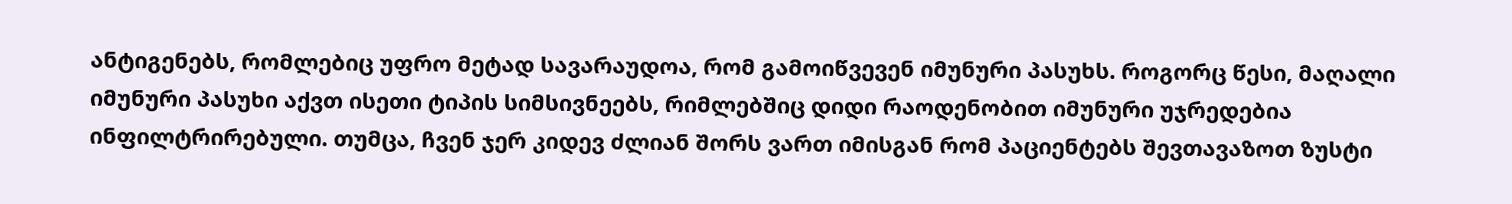ანტიგენებს, რომლებიც უფრო მეტად სავარაუდოა, რომ გამოიწვევენ იმუნური პასუხს. როგორც წესი, მაღალი იმუნური პასუხი აქვთ ისეთი ტიპის სიმსივნეებს, რიმლებშიც დიდი რაოდენობით იმუნური უჯრედებია ინფილტრირებული. თუმცა, ჩვენ ჯერ კიდევ ძლიან შორს ვართ იმისგან რომ პაციენტებს შევთავაზოთ ზუსტი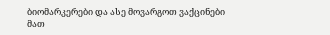ბიომარკერები და ასე მოვარგოთ ვაქცინები მათ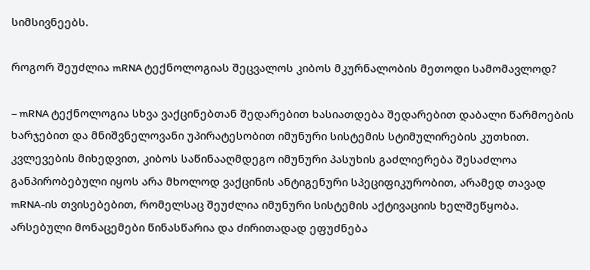სიმსივნეებს.

როგორ შეუძლია mRNA ტექნოლოგიას შეცვალოს კიბოს მკურნალობის მეთოდი სამომავლოდ?

– mRNA ტექნოლოგია სხვა ვაქცინებთან შედარებით ხასიათდება შედარებით დაბალი წარმოების ხარჯებით და მნიშვნელოვანი უპირატესობით იმუნური სისტემის სტიმულირების კუთხით. კვლევების მიხედვით, კიბოს საწინააღმდეგო იმუნური პასუხის გაძლიერება შესაძლოა განპირობებული იყოს არა მხოლოდ ვაქცინის ანტიგენური სპეციფიკურობით, არამედ თავად mRNA-ის თვისებებით, რომელსაც შეუძლია იმუნური სისტემის აქტივაციის ხელშეწყობა. არსებული მონაცემები წინასწარია და ძირითადად ეფუძნება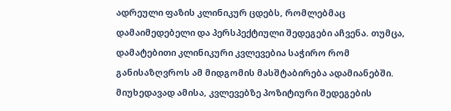ადრეული ფაზის კლინიკურ ცდებს, რომლებმაც დამაიმედებელი და პერსპექტიული შედეგები აჩვენა. თუმცა, დამატებითი კლინიკური კვლევებია საჭირო რომ განისაზღვროს ამ მიდგომის მასშტაბირება ადამიანებში. მიუხედავად ამისა, კვლევებზე პოზიტიური შედეგების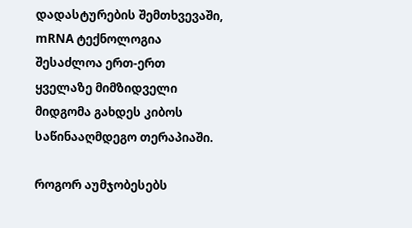დადასტურების შემთხვევაში, mRNA ტექნოლოგია შესაძლოა ერთ-ერთ ყველაზე მიმზიდველი მიდგომა გახდეს კიბოს საწინააღმდეგო თერაპიაში.

როგორ აუმჯობესებს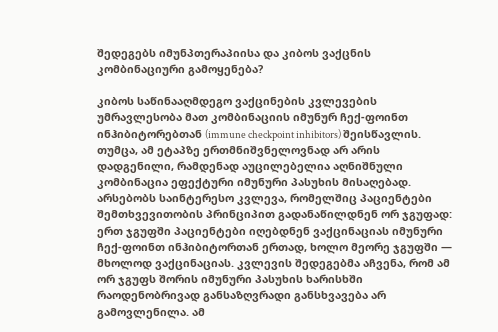შედეგებს იმუნპთერაპიისა და კიბოს ვაქცნის კომბინაციური გამოყენება?

კიბოს საწინააღმდეგო ვაქცინების კვლევების უმრავლესობა მათ კომბინაციის იმუნურ ჩექ-ფოინთ ინჰიბიტორებთან (immune checkpoint inhibitors) შეისწავლის. თუმცა, ამ ეტაპზე ერთმნიშვნელოვნად არ არის დადგენილი, რამდენად აუცილებელია აღნიშნული კომბინაცია ეფექტური იმუნური პასუხის მისაღებად. არსებობს საინტერესო კვლევა, რომელშიც პაციენტები შემთხვევითობის პრინციპით გადანაწილდნენ ორ ჯგუფად: ერთ ჯგუფში პაციენტები იღებდნენ ვაქცინაციას იმუნური ჩექ-ფოინთ ინჰიბიტორთან ერთად, ხოლო მეორე ჯგუფში — მხოლოდ ვაქცინაციას. კვლევის შედეგებმა აჩვენა, რომ ამ ორ ჯგუფს შორის იმუნური პასუხის ხარისხში რაოდენობრივად განსაზღვრადი განსხვავება არ გამოვლენილა. ამ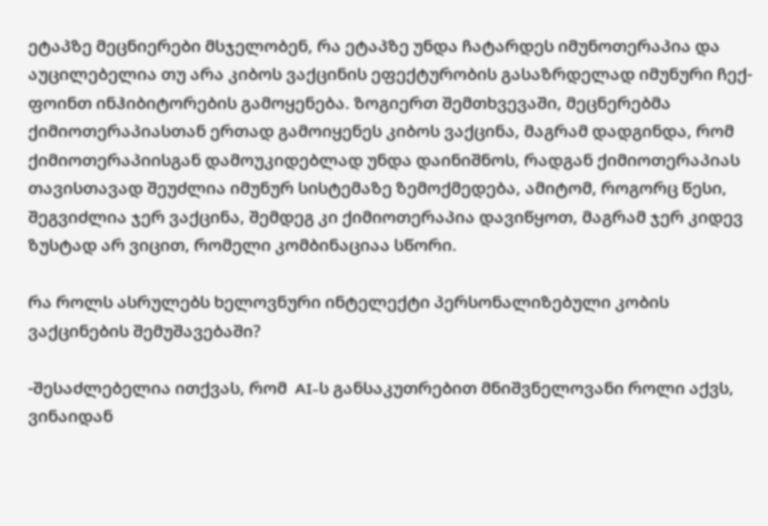ეტაპზე მეცნიერები მსჯელობენ, რა ეტაპზე უნდა ჩატარდეს იმუნოთერაპია და აუცილებელია თუ არა კიბოს ვაქცინის ეფექტურობის გასაზრდელად იმუნური ჩექ-ფოინთ ინჰიბიტორების გამოყენება. ზოგიერთ შემთხვევაში, მეცნერებმა ქიმიოთერაპიასთან ერთად გამოიყენეს კიბოს ვაქცინა, მაგრამ დადგინდა, რომ ქიმიოთერაპიისგან დამოუკიდებლად უნდა დაინიშნოს, რადგან ქიმიოთერაპიას თავისთავად შეუძლია იმუნურ სისტემაზე ზემოქმედება, ამიტომ, როგორც წესი, შეგვიძლია ჯერ ვაქცინა, შემდეგ კი ქიმიოთერაპია დავიწყოთ, მაგრამ ჯერ კიდევ ზუსტად არ ვიცით, რომელი კომბინაციაა სწორი.

რა როლს ასრულებს ხელოვნური ინტელექტი პერსონალიზებული კობის ვაქცინების შემუშავებაში?

-შესაძლებელია ითქვას, რომ  AI-ს განსაკუთრებით მნიშვნელოვანი როლი აქვს, ვინაიდან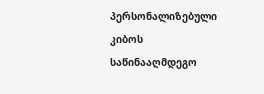პერსონალიზებული კიბოს საწინააღმდეგო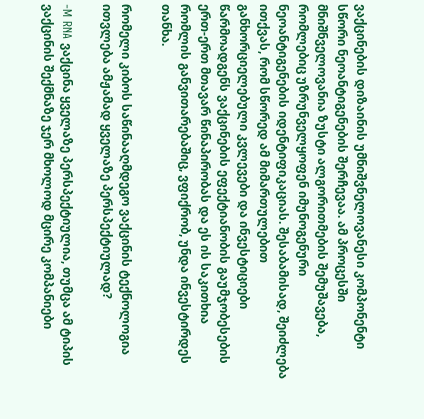ვაქცინების დიზაინის უმნიშვნელოვანესი კომპონენტი სწორი ნეოანტიგენების შერჩევაა. ამ პროცესში მნიშნველოვანია ზუსტი ალგორითმების შემუშავება, რომლებიც უზრუნველყოფენ იმუნოგენური ნეოანტიგენების იდენტიფიკაციას. შესაბამისად, შეიძლება ითქვას, რომ სწორედ ამ მიმართულებით განხორციელებული კვლევები და ინვესტიციები წარმოადგენს ვაქცინების ეფექტიანობის გაუმჯობესების ერთ-ერთ მთავარ წინაპირობას და ეს ის საკითხია რომლის განვითარებაშიც, ვფიქრობ, უნდა ინვესტირდეს თანხა.

რომელი კიბოს საწინააღმდეგო ვაქცინის ტექნოლოგია ითვლება ამჟამად ყველაზე პერსპექტიულად?

-M RNA ვაქცინა ყველაზე პერსპექტიულია, თუმცა ამ ტიპის ვაქცინის შექმნაზე ჯერ მხოლოდ მცირე კომპანიები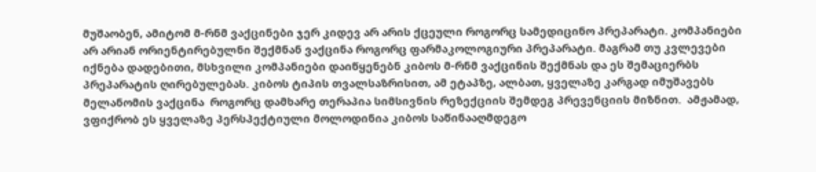მუშაობენ, ამიტომ მ-რნმ ვაქცინები ჯერ კიდევ არ არის ქცეული როგორც სამედიცინო პრეპარატი. კომპანიები არ არიან ორიენტირებულნი შექმნან ვაქცინა როგორც ფარმაკოლოგიური პრეპარატი. მაგრამ თუ კვლევები იქნება დადებითი, მსხვილი კომპანიები დაიწყენებნ კიბოს მ-რნმ ვაქცინის შექმნას და ეს შემაციერბს პრეპარატის ღირებულებას. კიბოს ტიპის თვალსაზრისით, ამ ეტაპზე, ალბათ, ყველაზე კარგად იმუშავებს მელანომის ვაქცინა  როგორც დამხარე თერაპია სიმსივნის რეზექციის შემდეგ პრევენციის მიზნით.  ამჟამად, ვფიქრობ ეს ყველაზე პერსპექტიული მოლოდინია კიბოს საწინააღმდეგო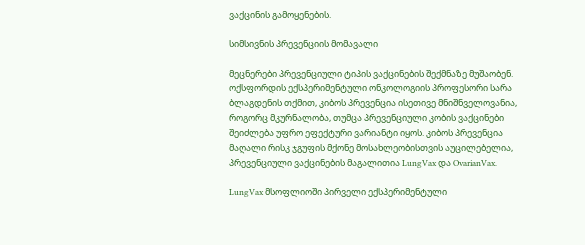ვაქცინის გამოყენების.

სიმსივნის პრევენციის მომავალი

მეცნერები პრევენციული ტიპის ვაქცინების შექმნაზე მუშაობენ. ოქსფორდის ექსპერიმენტული ონკოლოგიის პროფესორი სარა ბლაგდენის თქმით, კიბოს პრევენცია ისეთივე მნიშნველოვანია, როგორც მკურნალობა, თუმცა პრევენციული კობის ვაქცინები შეიძლება უფრო ეფექტური ვარიანტი იყოს. კიბოს პრევენცია მაღალი რისკ ჯგუფის მქონე მოსახლეობისთვის აუცილებელია, პრევენციული ვაქცინების მაგალითია LungVax და OvarianVax.

LungVax მსოფლიოში პირველი ექსპერიმენტული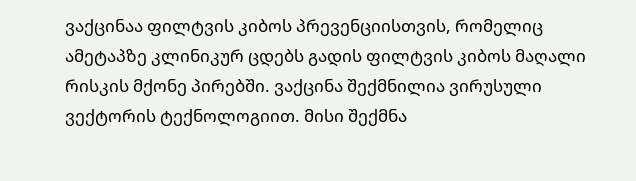ვაქცინაა ფილტვის კიბოს პრევენციისთვის, რომელიც ამეტაპზე კლინიკურ ცდებს გადის ფილტვის კიბოს მაღალი რისკის მქონე პირებში. ვაქცინა შექმნილია ვირუსული ვექტორის ტექნოლოგიით. მისი შექმნა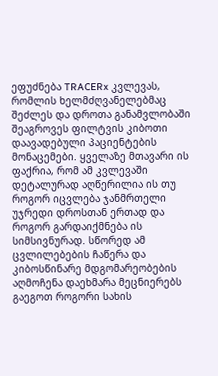ეფუძნება TRACERx კვლევას, რომლის ხელმძღვანელებმაც შეძლეს და დროთა განამვლობაში შეაგროვეს ფილტვის კიბოთი დაავადებული პაციენტების მონაცემები. ყველაზე მთავარი ის ფაქრია, რომ ამ კვლევაში დეტალურად აღწერილია ის თუ როგორ იცვლება ჯანმრთელი უჯრედი დროსთან ერთად და როგორ გარდაიქმნება ის სიმსივნურად. სწორედ ამ ცვლილებების ჩაწერა და კიბოსწინარე მდგომარეობების აღმოჩენა დაეხმარა მეცნიერებს გაეგოთ როგორი სახის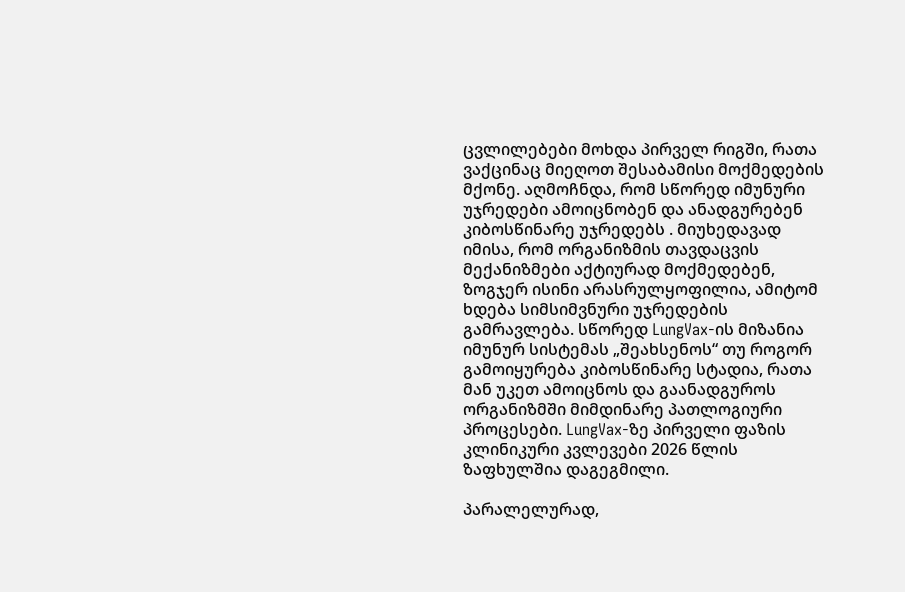ცვლილებები მოხდა პირველ რიგში, რათა ვაქცინაც მიეღოთ შესაბამისი მოქმედების მქონე. აღმოჩნდა, რომ სწორედ იმუნური უჯრედები ამოიცნობენ და ანადგურებენ კიბოსწინარე უჯრედებს . მიუხედავად იმისა, რომ ორგანიზმის თავდაცვის მექანიზმები აქტიურად მოქმედებენ, ზოგჯერ ისინი არასრულყოფილია, ამიტომ ხდება სიმსიმვნური უჯრედების გამრავლება. სწორედ LungVax-ის მიზანია იმუნურ სისტემას „შეახსენოს“ თუ როგორ გამოიყურება კიბოსწინარე სტადია, რათა მან უკეთ ამოიცნოს და გაანადგუროს ორგანიზმში მიმდინარე პათლოგიური პროცესები. LungVax-ზე პირველი ფაზის კლინიკური კვლევები 2026 წლის ზაფხულშია დაგეგმილი.

პარალელურად,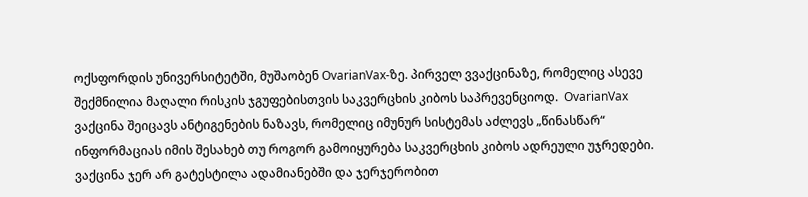ოქსფორდის უნივერსიტეტში, მუშაობენ OvarianVax-ზე. პირველ ვვაქცინაზე, რომელიც ასევე შექმნილია მაღალი რისკის ჯგუფებისთვის საკვერცხის კიბოს საპრევენციოდ.  OvarianVax ვაქცინა შეიცავს ანტიგენების ნაზავს, რომელიც იმუნურ სისტემას აძლევს „წინასწარ“ ინფორმაციას იმის შესახებ თუ როგორ გამოიყურება საკვერცხის კიბოს ადრეული უჯრედები. ვაქცინა ჯერ არ გატესტილა ადამიანებში და ჯერჯერობით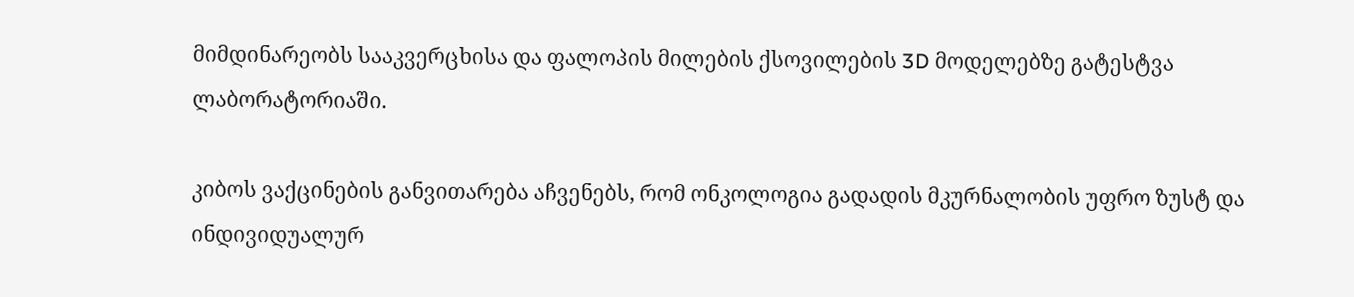მიმდინარეობს სააკვერცხისა და ფალოპის მილების ქსოვილების 3D მოდელებზე გატესტვა ლაბორატორიაში.

კიბოს ვაქცინების განვითარება აჩვენებს, რომ ონკოლოგია გადადის მკურნალობის უფრო ზუსტ და ინდივიდუალურ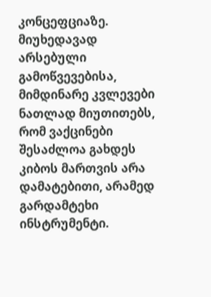კონცეფციაზე. მიუხედავად არსებული გამოწვევებისა, მიმდინარე კვლევები ნათლად მიუთითებს, რომ ვაქცინები შესაძლოა გახდეს კიბოს მართვის არა დამატებითი, არამედ გარდამტეხი ინსტრუმენტი.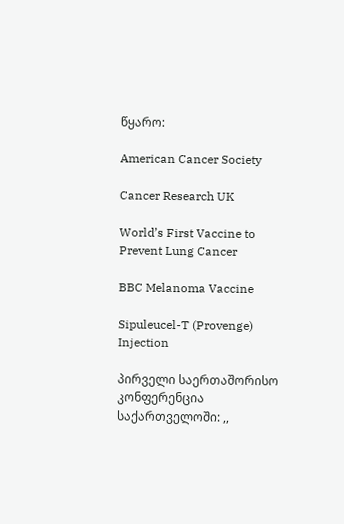წყარო:

American Cancer Society

Cancer Research UK

World’s First Vaccine to Prevent Lung Cancer

BBC Melanoma Vaccine

Sipuleucel-T (Provenge) Injection

პირველი საერთაშორისო კონფერენცია საქართველოში: ,,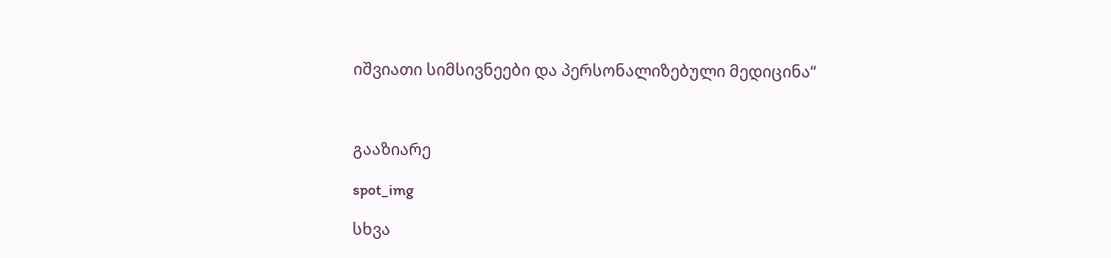იშვიათი სიმსივნეები და პერსონალიზებული მედიცინა“



გააზიარე

spot_img

სხვა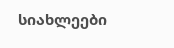სიახლეები